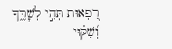רִ֭פְאוּת תְּהִ֣י לְשׇׁרֶּ֑ךָ וְ֝שִׁקּ֗וּי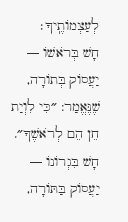לְעַצְמוֹתֶֽיךָ׃
חָשׁ בְּרֹאשׁוֹ — יַעֲסוֹק בְּתוֹרָה, שֶׁנֶּאֱמַר: ״כִּי לִוְיַת חֵן הֵם לְרֹאשֶׁךָ״. חָשׁ בִּגְרוֹנוֹ — יַעֲסוֹק בַּתּוֹרָה,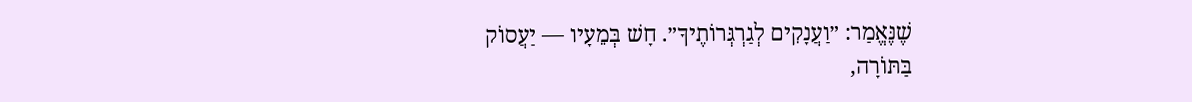שֶׁנֶּאֱמַר: ״וַעֲנָקִים לְגַרְגְּרוֹתֶיךָ״. חָשׁ בְּמֵעָיו — יַעֲסוֹק בַּתּוֹרָה,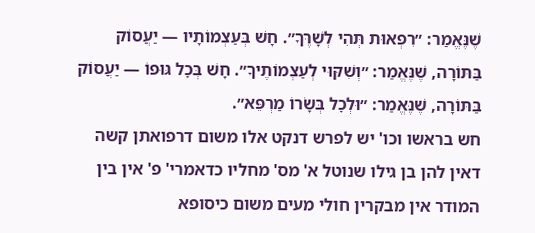שֶׁנֶּאֱמַר: ״רִפְאוּת תְּהִי לְשָׁרֶּךָ״. חָשׁ בְּעַצְמוֹתָיו — יַעֲסוֹק בַּתּוֹרָה, שֶׁנֶּאֱמַר: ״וְשִׁקּוּי לְעַצְמוֹתֶיךָ״. חָשׁ בְּכׇל גּוּפוֹ — יַעֲסוֹק בַּתּוֹרָה, שֶׁנֶּאֱמַר: ״וּלְכׇל בְּשָׂרוֹ מַרְפֵּא״.
חש בראשו וכו' יש לפרש דנקט אלו משום דרפואתן קשה דאין להן בן גילו שנוטל א' מס' מחליו כדאמרי' פ' אין בין המודר אין מבקרין חולי מעים משום כיסופא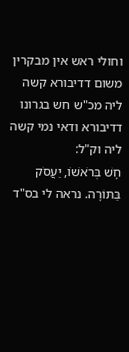וחולי ראש אין מבקרין משום דדיבורא קשה ליה מכ"ש חש בגרונו דדיבורא ודאי נמי קשה ליה וק"ל:
חָשׁ בְּרֹאשׁוֹ, יַעֲסֹק בַּתּוֹרָה. נראה לי בס"ד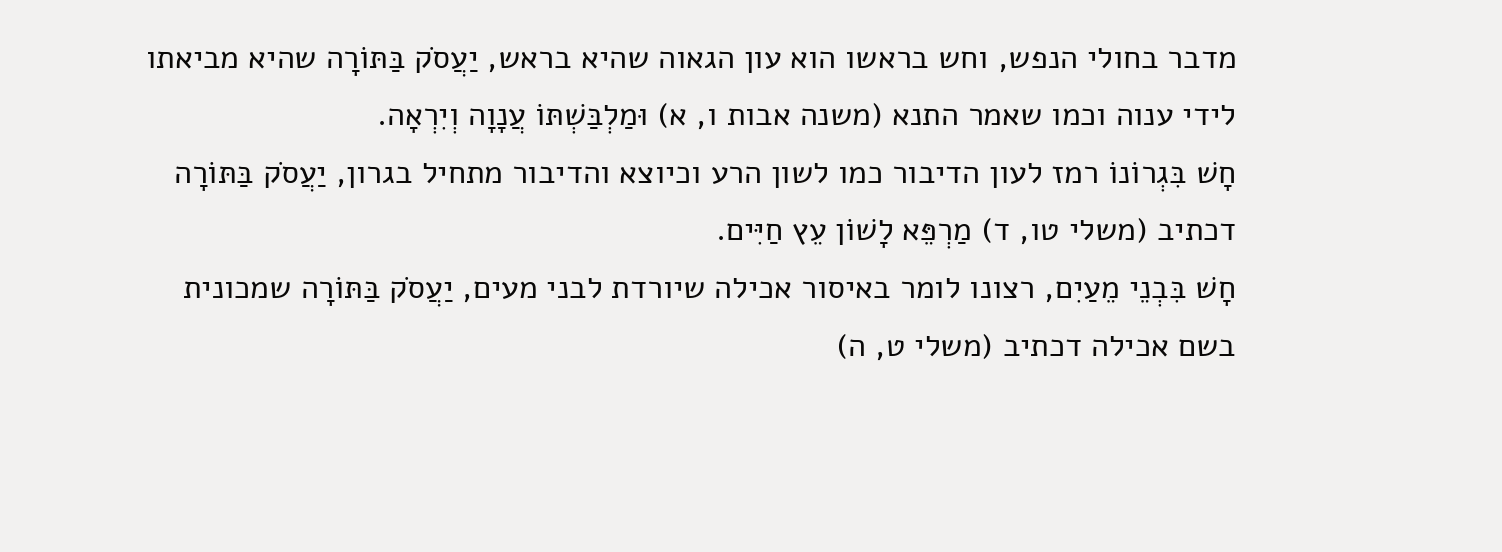מדבר בחולי הנפש, וחש בראשו הוא עון הגאוה שהיא בראש, יַעֲסֹק בַּתּוֹרָה שהיא מביאתו לידי ענוה וכמו שאמר התנא (משנה אבות ו, א) וּמַלְבַּשְׁתּוֹ עֲנָוָה וְיִרְאָה.
חָשׁ בִּגְרוֹנוֹ רמז לעון הדיבור כמו לשון הרע וכיוצא והדיבור מתחיל בגרון, יַעֲסֹק בַּתּוֹרָה דכתיב (משלי טו, ד) מַרְפֵּא לָשׁוֹן עֵץ חַיִּים.
חָשׁ בִּבְנֵי מֵעַיִם, רצונו לומר באיסור אכילה שיורדת לבני מעים, יַעֲסֹק בַּתּוֹרָה שמכונית בשם אכילה דכתיב (משלי ט, ה)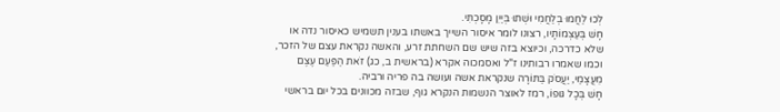לְכוּ לַחֲמוּ בְלַחֲמִי וּשְׁתוּ בְּיַיִן מָסָכְתִּי.
חָשׁ בְּעַצְמוֹתָיו, רצונו לומר איסור השייך באשתו בענין תשמיש כאיסור נדה או שלא כדרכה, וכיוצא בזה שיש שם השחתת זרע, והאשה נקראת עצם של הזכר, וכמו שאמרו רבותינו ז"ל ואסמכוה אקרא (בראשית ב, כג) זֹאת הַפַּעַם עֶצֶם מֵעֲצָמַי, יַעֲסֹק בַּתּוֹרָה שנקראת אשה ועושה בה פריה ורביה.
חָשׁ בְּכָל גּוּפוֹ, רמז לאוצר הנשמות הנקרא גוף, שבזה מכוונים בכל יום בראשי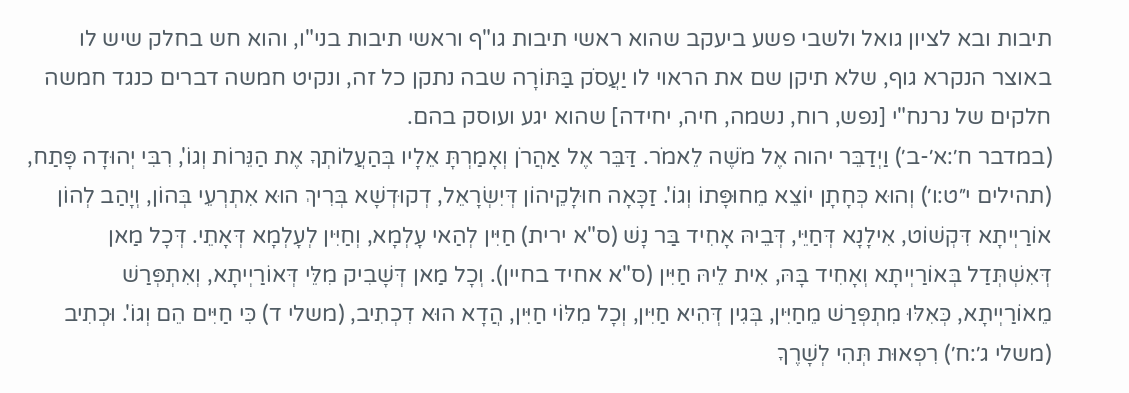תיבות ובא לציון גואל ולשבי פשע ביעקב שהוא ראשי תיבות גו"ף וראשי תיבות בני"ו, והוא חש בחלק שיש לו באוצר הנקרא גוף, שלא תיקן שם את הראוי לו יַעֲסֹק בַּתּוֹרָה שבה נתקן כל זה, ונקיט חמשה דברים כנגד חמשה חלקים של נרנח"י [נפש, רוח, נשמה, חיה, יחידה] שהוא יגע ועוסק בהם.
(במדבר ח׳:א׳-ב׳) וַיְדַבֵּר יהוה אֶל מֹשֶׁה לֵאמֹר. דַּבֵּר אֶל אַהֲרֹן וְאָמַרְתָּ אֵלָיו בְּהַעֲלוֹתְךָ אֶת הַנֵּרוֹת וְגוֹ', רִבִּי יְהוּדָה פָּתַח, (תהילים י״ט:ו׳) וְהוּא כְּחָתָן יוֹצֵא מֵחוּפָּתוֹ וְגוֹ'. זַכָּאָה חוּלָקֵיהוֹן דְּיִשְׂרָאֵל, דְקוּדְשָׁא בְּרִיךְ הוּא אִתְרְעֵי בְּהוֹן, וְיָהַב לְהוֹן אוֹרַיְיתָא דִּקְשׁוֹט, אִילָנָא דְּחַיֵּי, דְּבֵיהּ אָחִיד בַּר נָשׁ (ס"א ירית) חַיִּין לְהַאי עָלְמָא, וְחַיִּין לְעָלְמָא דְּאָתֵי. דְּכָל מַאן דְּאִשְׁתְּדַל בְּאוֹרַיְיתָא וְאָחִיד בָּהּ, אִית לֵיהּ חַיִּין (ס"א אחיד בחיין). וְכָל מַאן דְּשָׁבִיק מִלֵּי דְּאוֹרַיְיתָא, וְאִתְפְּרַשׁ מֵאוֹרַיְיתָא, כְּאִלּוּ מִתְפְּרַשׁ מֵחַיִּין, בְּגִין דְּהִיא חַיִּין, וְכָל מִלּוֹי חַיִּין, הֲדָא הוּא דִכְתִיב, (משלי ד) כִּי חַיִּים הֵם וְגוֹ'. וּכְתִיב (משלי ג׳:ח׳) רִפְאוּת תְּהִי לְשָׁרֶךָ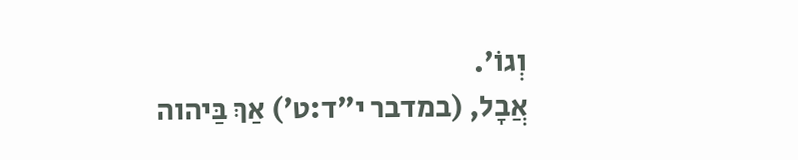וְגוֹ'.
אֲבָל, (במדבר י״ד:ט׳) אַךְ בַּיהוה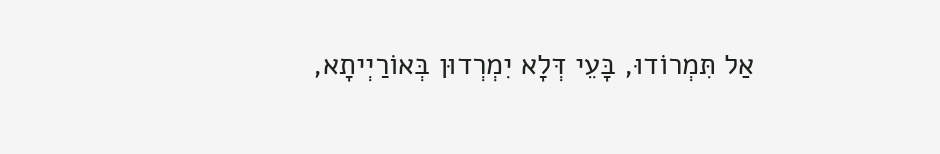אַל תִּמְרוֹדוּ, בָּעֵי דְּלָא יִמְרְדוּן בְּאוֹרַיְיתָא,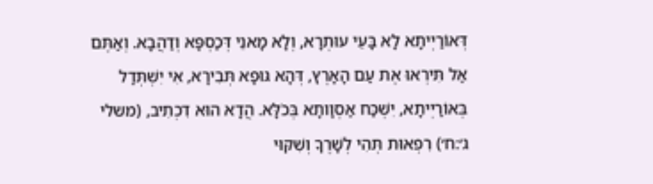דְּאוֹרַיְיתָא לָא בָּעֵי עוּתְרָא, וְלָא מָאנֵי דְּכַסְפָּא וְדַהֲבָא. וְאַתֶּם אַל תִּירְאוּ אֶת עַם הָאָרֶץ, דְּהָא גּוּפָא תְּבִירָא, אִי יִשְׁתְּדַל בְּאוֹרַיְיתָא, יִשְׁכַּח אַסְוָותָא בְּכֹלָּא. הֲדָא הוּא דִכְתִיב, (משלי ג׳:ח׳) רִפְאוּת תְּהִי לְשָׁרֶךָ וְשִׁקּוּי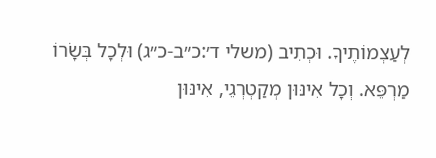לְעַצְמוֹתֶיךָ. וּכְתִיב (משלי ד׳:כ״ב-כ״ג) וּלְכָל בְּשָׂרוֹ מַרְפֵּא. וְכָל אִינּוּן מְקַטְרְגֵי, אִינּוּן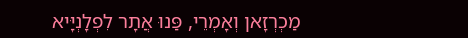מַכְרְזָאן וְאָמְרֵי, פַּנוּ אֲתָר לִפְלָנְיָּיא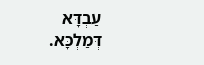עַבְדָּא דְּמַלְכָּא.